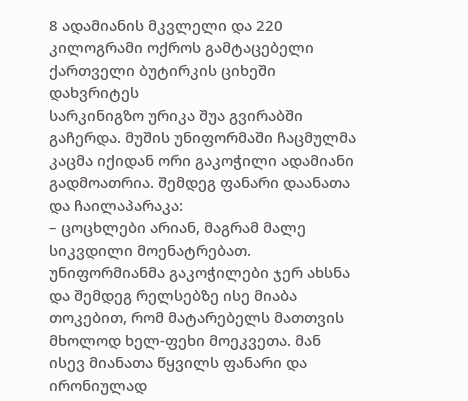8 ადამიანის მკვლელი და 220 კილოგრამი ოქროს გამტაცებელი ქართველი ბუტირკის ციხეში დახვრიტეს
სარკინიგზო ურიკა შუა გვირაბში გაჩერდა. მუშის უნიფორმაში ჩაცმულმა კაცმა იქიდან ორი გაკოჭილი ადამიანი გადმოათრია. შემდეგ ფანარი დაანათა და ჩაილაპარაკა:
– ცოცხლები არიან, მაგრამ მალე სიკვდილი მოენატრებათ.
უნიფორმიანმა გაკოჭილები ჯერ ახსნა და შემდეგ რელსებზე ისე მიაბა თოკებით, რომ მატარებელს მათთვის მხოლოდ ხელ-ფეხი მოეკვეთა. მან ისევ მიანათა წყვილს ფანარი და ირონიულად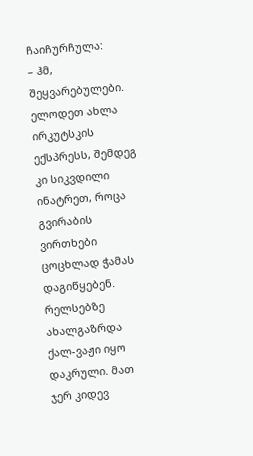ჩაიჩურჩულა:
– ჰმ, შეყვარებულები. ელოდეთ ახლა ირკუტსკის ექსპრესს, შემდეგ კი სიკვდილი ინატრეთ, როცა გვირაბის ვირთხები ცოცხლად ჭამას დაგიწყებენ.
რელსებზე ახალგაზრდა ქალ-ვაჟი იყო დაკრული. მათ ჯერ კიდევ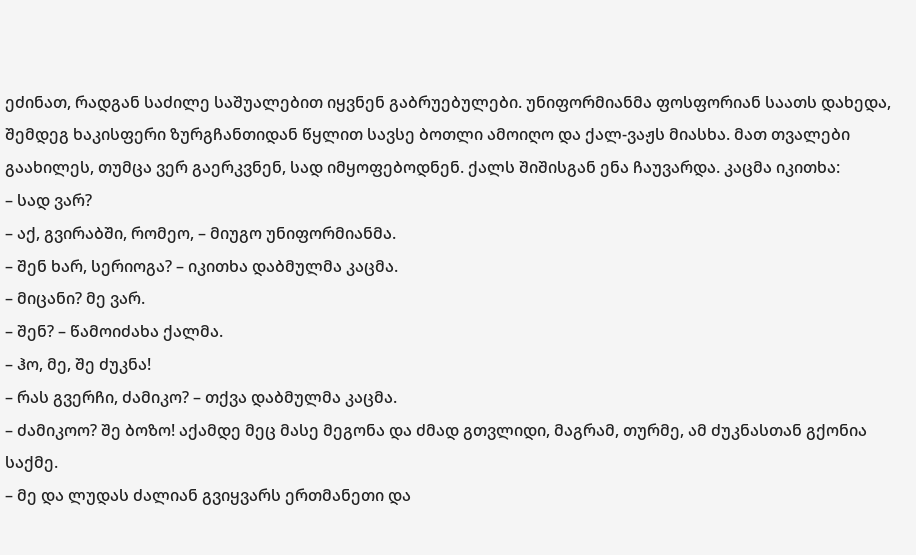ეძინათ, რადგან საძილე საშუალებით იყვნენ გაბრუებულები. უნიფორმიანმა ფოსფორიან საათს დახედა, შემდეგ ხაკისფერი ზურგჩანთიდან წყლით სავსე ბოთლი ამოიღო და ქალ-ვაჟს მიასხა. მათ თვალები გაახილეს, თუმცა ვერ გაერკვნენ, სად იმყოფებოდნენ. ქალს შიშისგან ენა ჩაუვარდა. კაცმა იკითხა:
– სად ვარ?
– აქ, გვირაბში, რომეო, – მიუგო უნიფორმიანმა.
– შენ ხარ, სერიოგა? – იკითხა დაბმულმა კაცმა.
– მიცანი? მე ვარ.
– შენ? – წამოიძახა ქალმა.
– ჰო, მე, შე ძუკნა!
– რას გვერჩი, ძამიკო? – თქვა დაბმულმა კაცმა.
– ძამიკოო? შე ბოზო! აქამდე მეც მასე მეგონა და ძმად გთვლიდი, მაგრამ, თურმე, ამ ძუკნასთან გქონია საქმე.
– მე და ლუდას ძალიან გვიყვარს ერთმანეთი და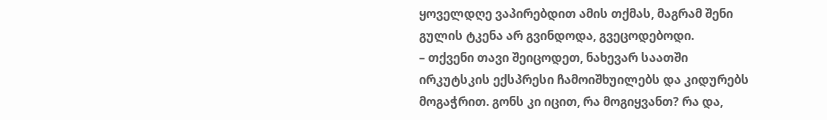ყოველდღე ვაპირებდით ამის თქმას, მაგრამ შენი გულის ტკენა არ გვინდოდა, გვეცოდებოდი.
– თქვენი თავი შეიცოდეთ, ნახევარ საათში ირკუტსკის ექსპრესი ჩამოიშხუილებს და კიდურებს მოგაჭრით. გონს კი იცით, რა მოგიყვანთ? რა და,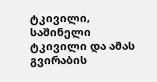ტკივილი, საშინელი ტკივილი და ამას გვირაბის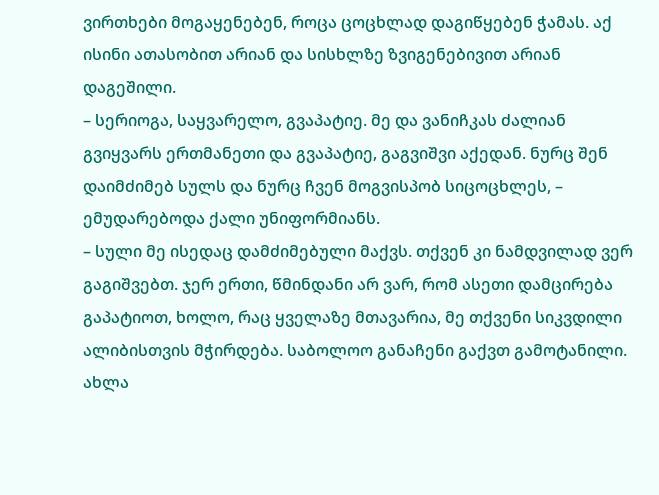ვირთხები მოგაყენებენ, როცა ცოცხლად დაგიწყებენ ჭამას. აქ ისინი ათასობით არიან და სისხლზე ზვიგენებივით არიან დაგეშილი.
– სერიოგა, საყვარელო, გვაპატიე. მე და ვანიჩკას ძალიან გვიყვარს ერთმანეთი და გვაპატიე, გაგვიშვი აქედან. ნურც შენ დაიმძიმებ სულს და ნურც ჩვენ მოგვისპობ სიცოცხლეს, – ემუდარებოდა ქალი უნიფორმიანს.
– სული მე ისედაც დამძიმებული მაქვს. თქვენ კი ნამდვილად ვერ გაგიშვებთ. ჯერ ერთი, წმინდანი არ ვარ, რომ ასეთი დამცირება გაპატიოთ, ხოლო, რაც ყველაზე მთავარია, მე თქვენი სიკვდილი ალიბისთვის მჭირდება. საბოლოო განაჩენი გაქვთ გამოტანილი. ახლა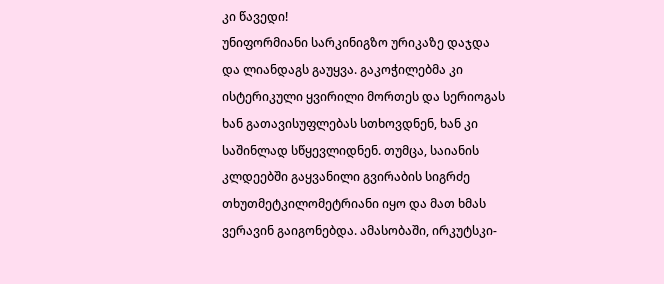კი წავედი!
უნიფორმიანი სარკინიგზო ურიკაზე დაჯდა და ლიანდაგს გაუყვა. გაკოჭილებმა კი ისტერიკული ყვირილი მორთეს და სერიოგას ხან გათავისუფლებას სთხოვდნენ, ხან კი საშინლად სწყევლიდნენ. თუმცა, საიანის კლდეებში გაყვანილი გვირაბის სიგრძე თხუთმეტკილომეტრიანი იყო და მათ ხმას ვერავინ გაიგონებდა. ამასობაში, ირკუტსკი-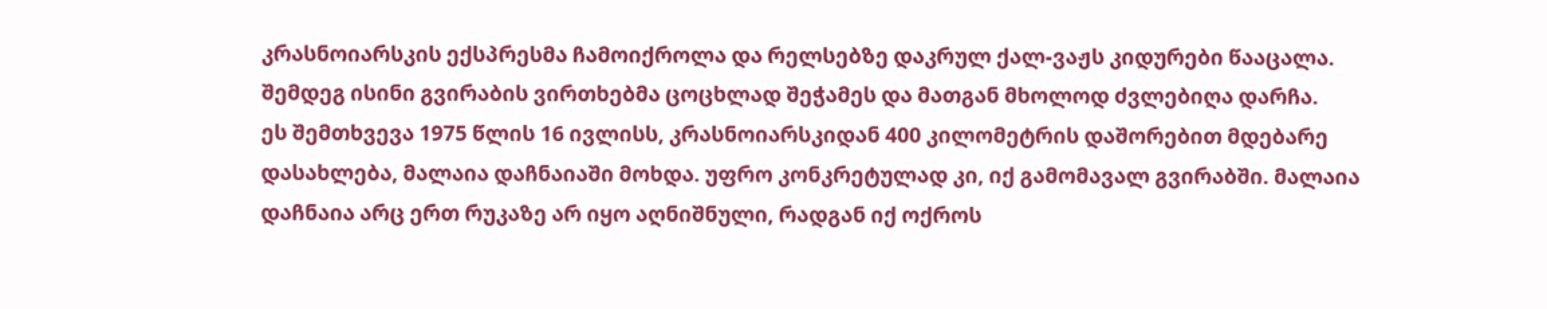კრასნოიარსკის ექსპრესმა ჩამოიქროლა და რელსებზე დაკრულ ქალ-ვაჟს კიდურები წააცალა. შემდეგ ისინი გვირაბის ვირთხებმა ცოცხლად შეჭამეს და მათგან მხოლოდ ძვლებიღა დარჩა.
ეს შემთხვევა 1975 წლის 16 ივლისს, კრასნოიარსკიდან 400 კილომეტრის დაშორებით მდებარე დასახლება, მალაია დაჩნაიაში მოხდა. უფრო კონკრეტულად კი, იქ გამომავალ გვირაბში. მალაია დაჩნაია არც ერთ რუკაზე არ იყო აღნიშნული, რადგან იქ ოქროს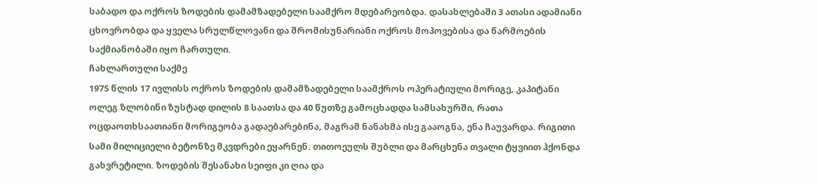საბადო და ოქროს ზოდების დამამზადებელი საამქრო მდებარეობდა. დასახლებაში 3 ათასი ადამიანი ცხოვრობდა და ყველა სრულწლოვანი და შრომისუნარიანი ოქროს მოპოვებისა და წარმოების საქმიანობაში იყო ჩართული.
ჩახლართული საქმე
1975 წლის 17 ივლისს ოქროს ზოდების დამამზადებელი საამქროს ოპერატიული მორიგე, კაპიტანი ოლეგ ზლობინი ზუსტად დილის 8 საათსა და 40 წუთზე გამოცხადდა სამსახურში, რათა ოცდაოთხსაათიანი მორიგეობა გადაებარებინა, მაგრამ ნანახმა ისე გააოგნა, ენა ჩაუვარდა. რიგითი სამი მილიციელი ბეტონზე მკვდრები ეყარნენ. თითოეულს შუბლი და მარცხენა თვალი ტყვიით ჰქონდა გახვრეტილი. ზოდების შესანახი სეიფი კი ღია და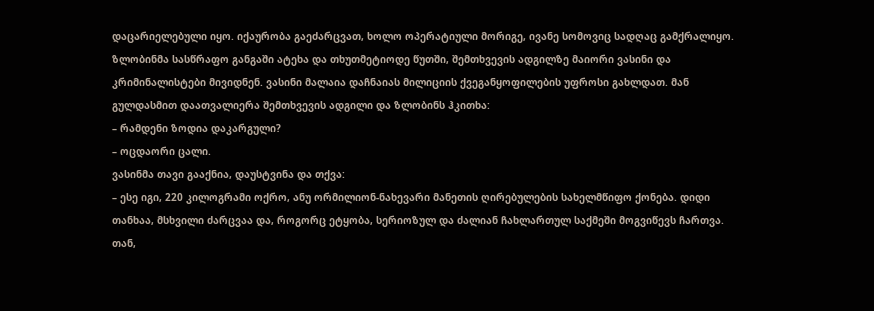დაცარიელებული იყო. იქაურობა გაეძარცვათ, ხოლო ოპერატიული მორიგე, ივანე სომოვიც სადღაც გამქრალიყო.
ზლობინმა სასწრაფო განგაში ატეხა და თხუთმეტიოდე წუთში, შემთხვევის ადგილზე მაიორი ვასინი და კრიმინალისტები მივიდნენ. ვასინი მალაია დაჩნაიას მილიციის ქვეგანყოფილების უფროსი გახლდათ. მან გულდასმით დაათვალიერა შემთხვევის ადგილი და ზლობინს ჰკითხა:
– რამდენი ზოდია დაკარგული?
– ოცდაორი ცალი.
ვასინმა თავი გააქნია, დაუსტვინა და თქვა:
– ესე იგი, 220 კილოგრამი ოქრო, ანუ ორმილიონ-ნახევარი მანეთის ღირებულების სახელმწიფო ქონება. დიდი თანხაა, მსხვილი ძარცვაა და, როგორც ეტყობა, სერიოზულ და ძალიან ჩახლართულ საქმეში მოგვიწევს ჩართვა. თან,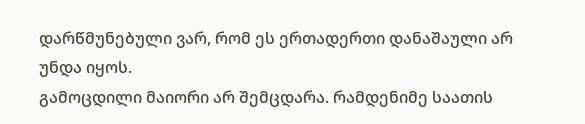დარწმუნებული ვარ, რომ ეს ერთადერთი დანაშაული არ უნდა იყოს.
გამოცდილი მაიორი არ შემცდარა. რამდენიმე საათის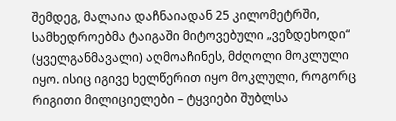შემდეგ, მალაია დაჩნაიადან 25 კილომეტრში, სამხედროებმა ტაიგაში მიტოვებული „ვეზდეხოდი“ (ყველგანმავალი) აღმოაჩინეს, მძღოლი მოკლული იყო. ისიც იგივე ხელწერით იყო მოკლული, როგორც რიგითი მილიციელები – ტყვიები შუბლსა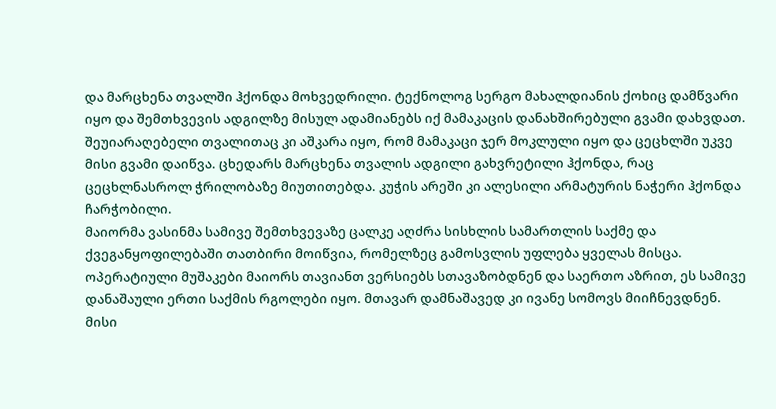და მარცხენა თვალში ჰქონდა მოხვედრილი. ტექნოლოგ სერგო მახალდიანის ქოხიც დამწვარი იყო და შემთხვევის ადგილზე მისულ ადამიანებს იქ მამაკაცის დანახშირებული გვამი დახვდათ. შეუიარაღებელი თვალითაც კი აშკარა იყო, რომ მამაკაცი ჯერ მოკლული იყო და ცეცხლში უკვე მისი გვამი დაიწვა. ცხედარს მარცხენა თვალის ადგილი გახვრეტილი ჰქონდა, რაც ცეცხლნასროლ ჭრილობაზე მიუთითებდა. კუჭის არეში კი ალესილი არმატურის ნაჭერი ჰქონდა ჩარჭობილი.
მაიორმა ვასინმა სამივე შემთხვევაზე ცალკე აღძრა სისხლის სამართლის საქმე და ქვეგანყოფილებაში თათბირი მოიწვია, რომელზეც გამოსვლის უფლება ყველას მისცა. ოპერატიული მუშაკები მაიორს თავიანთ ვერსიებს სთავაზობდნენ და საერთო აზრით, ეს სამივე დანაშაული ერთი საქმის რგოლები იყო. მთავარ დამნაშავედ კი ივანე სომოვს მიიჩნევდნენ. მისი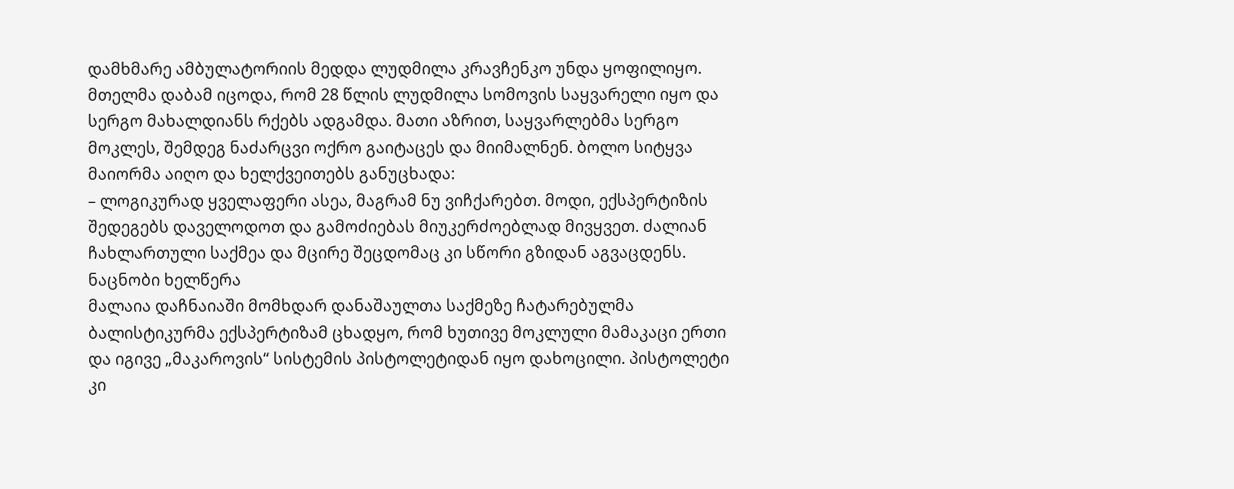დამხმარე ამბულატორიის მედდა ლუდმილა კრავჩენკო უნდა ყოფილიყო. მთელმა დაბამ იცოდა, რომ 28 წლის ლუდმილა სომოვის საყვარელი იყო და სერგო მახალდიანს რქებს ადგამდა. მათი აზრით, საყვარლებმა სერგო მოკლეს, შემდეგ ნაძარცვი ოქრო გაიტაცეს და მიიმალნენ. ბოლო სიტყვა მაიორმა აიღო და ხელქვეითებს განუცხადა:
– ლოგიკურად ყველაფერი ასეა, მაგრამ ნუ ვიჩქარებთ. მოდი, ექსპერტიზის შედეგებს დაველოდოთ და გამოძიებას მიუკერძოებლად მივყვეთ. ძალიან ჩახლართული საქმეა და მცირე შეცდომაც კი სწორი გზიდან აგვაცდენს.
ნაცნობი ხელწერა
მალაია დაჩნაიაში მომხდარ დანაშაულთა საქმეზე ჩატარებულმა ბალისტიკურმა ექსპერტიზამ ცხადყო, რომ ხუთივე მოკლული მამაკაცი ერთი და იგივე „მაკაროვის“ სისტემის პისტოლეტიდან იყო დახოცილი. პისტოლეტი კი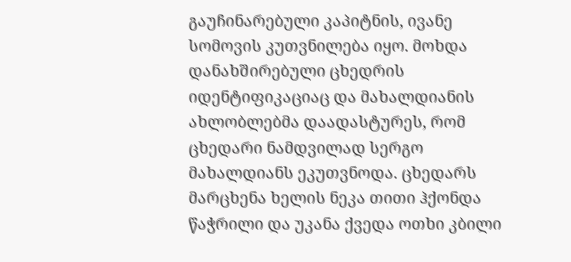გაუჩინარებული კაპიტნის, ივანე სომოვის კუთვნილება იყო. მოხდა დანახშირებული ცხედრის იდენტიფიკაციაც და მახალდიანის ახლობლებმა დაადასტურეს, რომ ცხედარი ნამდვილად სერგო მახალდიანს ეკუთვნოდა. ცხედარს მარცხენა ხელის ნეკა თითი ჰქონდა წაჭრილი და უკანა ქვედა ოთხი კბილი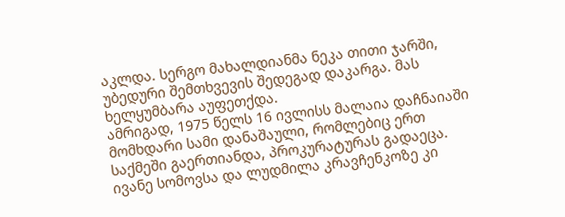აკლდა. სერგო მახალდიანმა ნეკა თითი ჯარში, უბედური შემთხვევის შედეგად დაკარგა. მას ხელყუმბარა აუფეთქდა.
ამრიგად, 1975 წელს 16 ივლისს მალაია დაჩნაიაში მომხდარი სამი დანაშაული, რომლებიც ერთ საქმეში გაერთიანდა, პროკურატურას გადაეცა. ივანე სომოვსა და ლუდმილა კრავჩენკოზე კი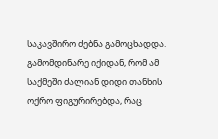საკავშირო ძებნა გამოცხადდა. გამომდინარე იქიდან, რომ ამ საქმეში ძალიან დიდი თანხის ოქრო ფიგურირებდა, რაც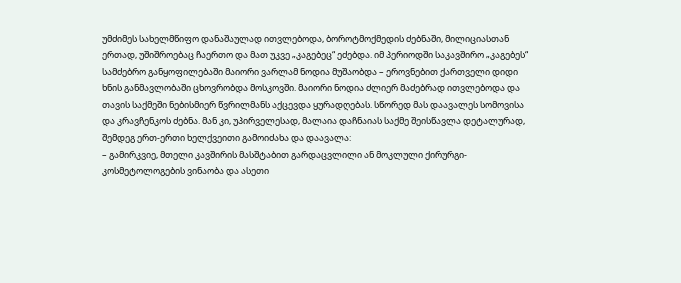უმძიმეს სახელმწიფო დანაშაულად ითვლებოდა, ბოროტმოქმედის ძებნაში, მილიციასთან ერთად, უშიშროებაც ჩაერთო და მათ უკვე „კაგებეც“ ეძებდა. იმ პერიოდში საკავშირო „კაგებეს“ სამძებრო განყოფილებაში მაიორი ვარლამ ნოდია მუშაობდა – ეროვნებით ქართველი დიდი ხნის განმავლობაში ცხოვრობდა მოსკოვში. მაიორი ნოდია ძლიერ მაძებრად ითვლებოდა და თავის საქმეში ნებისმიერ წვრილმანს აქცევდა ყურადღებას. სწორედ მას დაავალეს სომოვისა და კრავჩენკოს ძებნა. მან კი, უპირველესად, მალაია დაჩნაიას საქმე შეისწავლა დეტალურად, შემდეგ ერთ-ერთი ხელქვეითი გამოიძახა და დაავალა:
– გამირკვიე, მთელი კავშირის მასშტაბით გარდაცვლილი ან მოკლული ქირურგი-კოსმეტოლოგების ვინაობა და ასეთი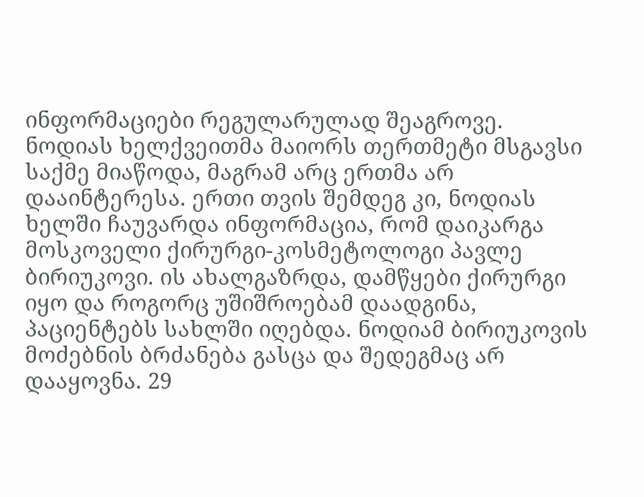ინფორმაციები რეგულარულად შეაგროვე.
ნოდიას ხელქვეითმა მაიორს თერთმეტი მსგავსი საქმე მიაწოდა, მაგრამ არც ერთმა არ დააინტერესა. ერთი თვის შემდეგ კი, ნოდიას ხელში ჩაუვარდა ინფორმაცია, რომ დაიკარგა მოსკოველი ქირურგი-კოსმეტოლოგი პავლე ბირიუკოვი. ის ახალგაზრდა, დამწყები ქირურგი იყო და როგორც უშიშროებამ დაადგინა, პაციენტებს სახლში იღებდა. ნოდიამ ბირიუკოვის მოძებნის ბრძანება გასცა და შედეგმაც არ დააყოვნა. 29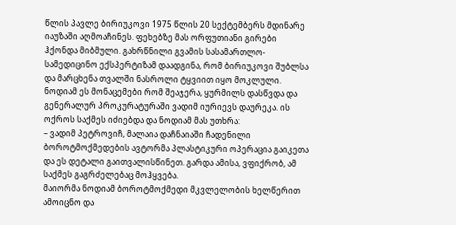წლის პავლე ბირიუკოვი 1975 წლის 20 სექტემბერს მდინარე იაუზაში აღმოაჩინეს. ფეხებზე მას ორფუთიანი გირები ჰქონდა მიბმული. გახრწნილი გვამის სასამართლო-სამედიცინო ექსპერტიზამ დაადგინა, რომ ბირიუკოვი შუბლსა და მარცხენა თვალში ნასროლი ტყვიით იყო მოკლული. ნოდიამ ეს მონაცემები რომ შეაჯერა, ყურმილს დასწვდა და გენერალურ პროკურატურაში ვადიმ იურიევს დაურეკა. ის ოქროს საქმეს იძიებდა და ნოდიამ მას უთხრა:
– ვადიმ პეტროვიჩ, მალაია დაჩნაიაში ჩადენილი ბოროტმოქმედების ავტორმა პლასტიკური ოპერაცია გაიკეთა და ეს დეტალი გაითვალისწინეთ. გარდა ამისა, ვფიქრობ, ამ საქმეს გაგრძელებაც მოჰყვება.
მაიორმა ნოდიამ ბოროტმოქმედი მკვლელობის ხელწერით ამოიცნო და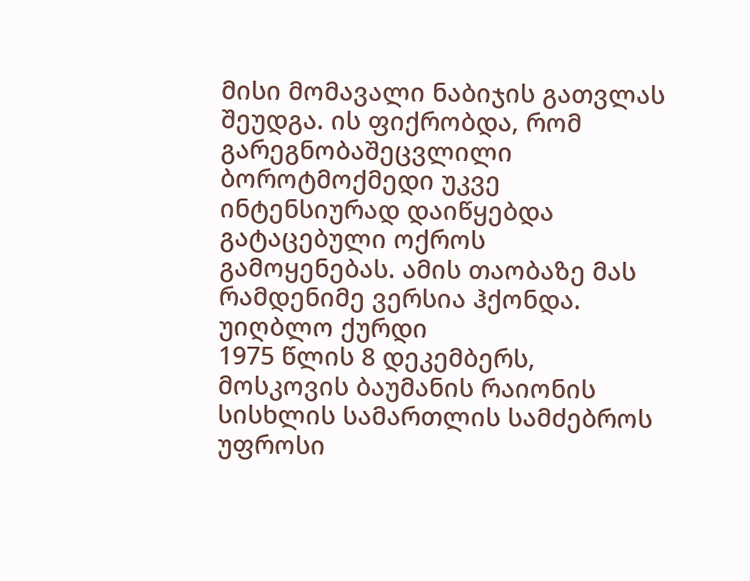მისი მომავალი ნაბიჯის გათვლას შეუდგა. ის ფიქრობდა, რომ გარეგნობაშეცვლილი ბოროტმოქმედი უკვე ინტენსიურად დაიწყებდა გატაცებული ოქროს გამოყენებას. ამის თაობაზე მას რამდენიმე ვერსია ჰქონდა.
უიღბლო ქურდი
1975 წლის 8 დეკემბერს, მოსკოვის ბაუმანის რაიონის სისხლის სამართლის სამძებროს უფროსი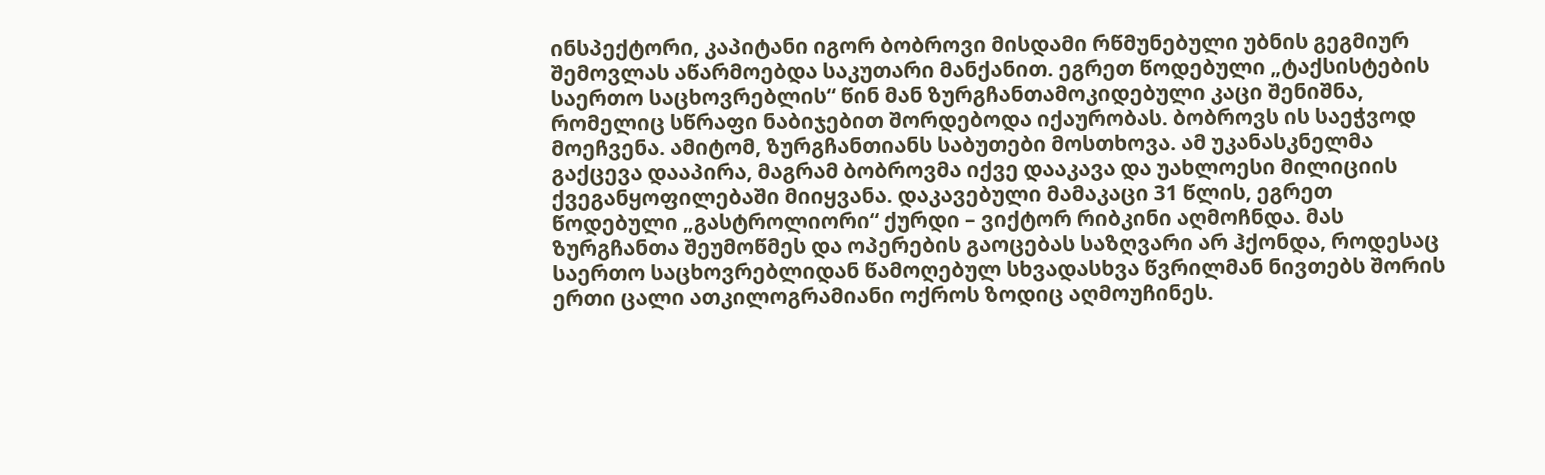ინსპექტორი, კაპიტანი იგორ ბობროვი მისდამი რწმუნებული უბნის გეგმიურ შემოვლას აწარმოებდა საკუთარი მანქანით. ეგრეთ წოდებული „ტაქსისტების საერთო საცხოვრებლის“ წინ მან ზურგჩანთამოკიდებული კაცი შენიშნა, რომელიც სწრაფი ნაბიჯებით შორდებოდა იქაურობას. ბობროვს ის საეჭვოდ მოეჩვენა. ამიტომ, ზურგჩანთიანს საბუთები მოსთხოვა. ამ უკანასკნელმა გაქცევა დააპირა, მაგრამ ბობროვმა იქვე დააკავა და უახლოესი მილიციის ქვეგანყოფილებაში მიიყვანა. დაკავებული მამაკაცი 31 წლის, ეგრეთ წოდებული „გასტროლიორი“ ქურდი – ვიქტორ რიბკინი აღმოჩნდა. მას ზურგჩანთა შეუმოწმეს და ოპერების გაოცებას საზღვარი არ ჰქონდა, როდესაც საერთო საცხოვრებლიდან წამოღებულ სხვადასხვა წვრილმან ნივთებს შორის ერთი ცალი ათკილოგრამიანი ოქროს ზოდიც აღმოუჩინეს.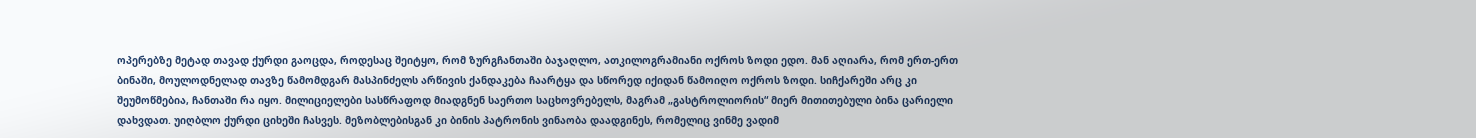ოპერებზე მეტად თავად ქურდი გაოცდა, როდესაც შეიტყო, რომ ზურგჩანთაში ბაჯაღლო, ათკილოგრამიანი ოქროს ზოდი ედო. მან აღიარა, რომ ერთ-ერთ ბინაში, მოულოდნელად თავზე წამომდგარ მასპინძელს არწივის ქანდაკება ჩაარტყა და სწორედ იქიდან წამოიღო ოქროს ზოდი. სიჩქარეში არც კი შეუმოწმებია, ჩანთაში რა იყო. მილიციელები სასწრაფოდ მიადგნენ საერთო საცხოვრებელს, მაგრამ „გასტროლიორის“ მიერ მითითებული ბინა ცარიელი დახვდათ. უიღბლო ქურდი ციხეში ჩასვეს. მეზობლებისგან კი ბინის პატრონის ვინაობა დაადგინეს, რომელიც ვინმე ვადიმ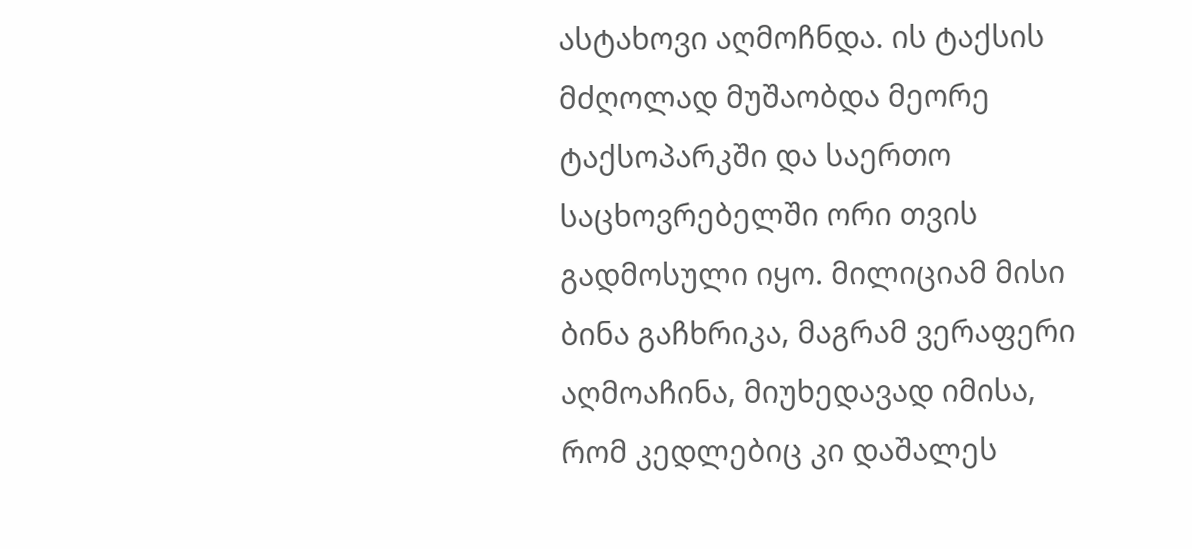ასტახოვი აღმოჩნდა. ის ტაქსის მძღოლად მუშაობდა მეორე ტაქსოპარკში და საერთო საცხოვრებელში ორი თვის გადმოსული იყო. მილიციამ მისი ბინა გაჩხრიკა, მაგრამ ვერაფერი აღმოაჩინა, მიუხედავად იმისა, რომ კედლებიც კი დაშალეს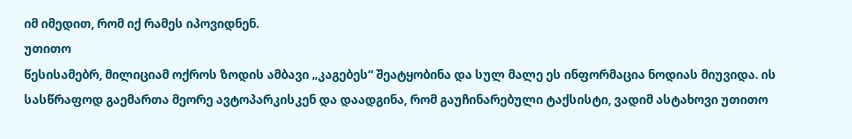იმ იმედით, რომ იქ რამეს იპოვიდნენ.
უთითო
წესისამებრ, მილიციამ ოქროს ზოდის ამბავი „კაგებეს“ შეატყობინა და სულ მალე ეს ინფორმაცია ნოდიას მიუვიდა. ის სასწრაფოდ გაემართა მეორე ავტოპარკისკენ და დაადგინა, რომ გაუჩინარებული ტაქსისტი, ვადიმ ასტახოვი უთითო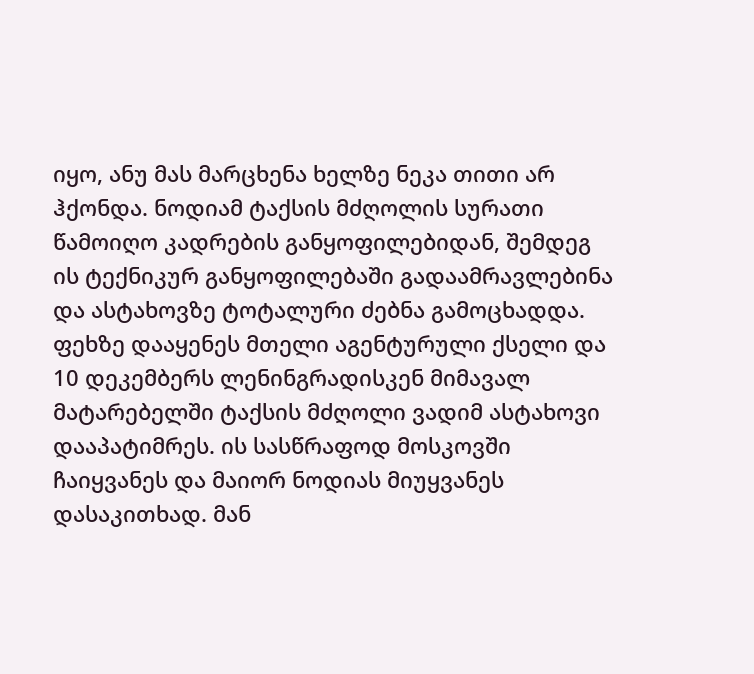იყო, ანუ მას მარცხენა ხელზე ნეკა თითი არ ჰქონდა. ნოდიამ ტაქსის მძღოლის სურათი წამოიღო კადრების განყოფილებიდან, შემდეგ ის ტექნიკურ განყოფილებაში გადაამრავლებინა და ასტახოვზე ტოტალური ძებნა გამოცხადდა. ფეხზე დააყენეს მთელი აგენტურული ქსელი და 10 დეკემბერს ლენინგრადისკენ მიმავალ მატარებელში ტაქსის მძღოლი ვადიმ ასტახოვი დააპატიმრეს. ის სასწრაფოდ მოსკოვში ჩაიყვანეს და მაიორ ნოდიას მიუყვანეს დასაკითხად. მან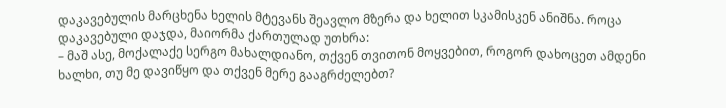დაკავებულის მარცხენა ხელის მტევანს შეავლო მზერა და ხელით სკამისკენ ანიშნა. როცა დაკავებული დაჯდა, მაიორმა ქართულად უთხრა:
– მაშ ასე, მოქალაქე სერგო მახალდიანო, თქვენ თვითონ მოყვებით, როგორ დახოცეთ ამდენი ხალხი, თუ მე დავიწყო და თქვენ მერე გააგრძელებთ?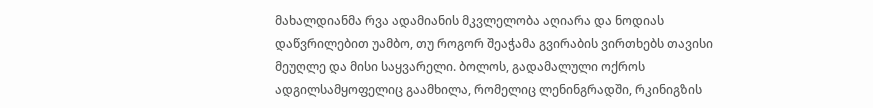მახალდიანმა რვა ადამიანის მკვლელობა აღიარა და ნოდიას დაწვრილებით უამბო, თუ როგორ შეაჭამა გვირაბის ვირთხებს თავისი მეუღლე და მისი საყვარელი. ბოლოს, გადამალული ოქროს ადგილსამყოფელიც გაამხილა, რომელიც ლენინგრადში, რკინიგზის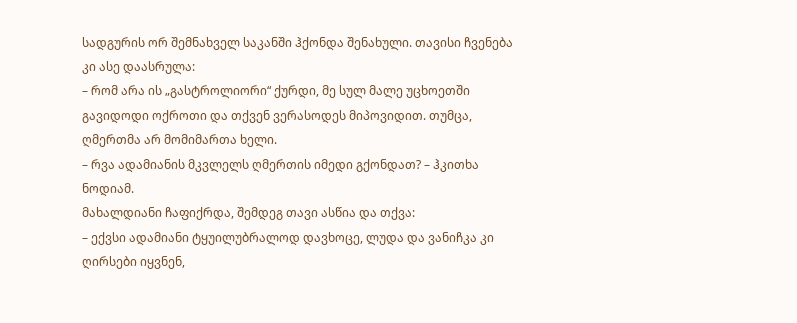სადგურის ორ შემნახველ საკანში ჰქონდა შენახული. თავისი ჩვენება კი ასე დაასრულა:
– რომ არა ის „გასტროლიორი“ ქურდი, მე სულ მალე უცხოეთში გავიდოდი ოქროთი და თქვენ ვერასოდეს მიპოვიდით. თუმცა, ღმერთმა არ მომიმართა ხელი.
– რვა ადამიანის მკვლელს ღმერთის იმედი გქონდათ? – ჰკითხა ნოდიამ.
მახალდიანი ჩაფიქრდა, შემდეგ თავი ასწია და თქვა:
– ექვსი ადამიანი ტყუილუბრალოდ დავხოცე, ლუდა და ვანიჩკა კი ღირსები იყვნენ,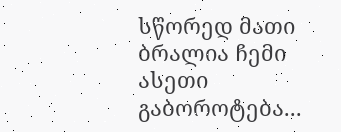სწორედ მათი ბრალია ჩემი ასეთი გაბოროტება...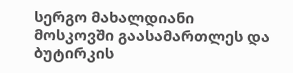სერგო მახალდიანი მოსკოვში გაასამართლეს და ბუტირკის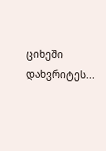ციხეში დახვრიტეს...